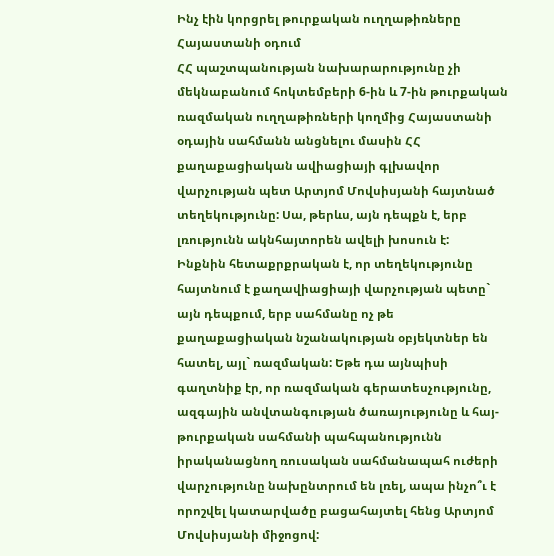Ինչ էին կորցրել թուրքական ուղղաթիռները Հայաստանի օդում
ՀՀ պաշտպանության նախարարությունը չի մեկնաբանում հոկտեմբերի 6-ին և 7-ին թուրքական ռազմական ուղղաթիռների կողմից Հայաստանի օդային սահմանն անցնելու մասին ՀՀ քաղաքացիական ավիացիայի գլխավոր վարչության պետ Արտյոմ Մովսիսյանի հայտնած տեղեկությունը: Սա, թերևս, այն դեպքն է, երբ լռությունն ակնհայտորեն ավելի խոսուն է:
Ինքնին հետաքրքրական է, որ տեղեկությունը հայտնում է քաղավիացիայի վարչության պետը` այն դեպքում, երբ սահմանը ոչ թե քաղաքացիական նշանակության օբյեկտներ են հատել, այլ` ռազմական: Եթե դա այնպիսի գաղտնիք էր, որ ռազմական գերատեսչությունը, ազգային անվտանգության ծառայությունը և հայ-թուրքական սահմանի պահպանությունն իրականացնող ռուսական սահմանապահ ուժերի վարչությունը նախընտրում են լռել, ապա ինչո՞ւ է որոշվել կատարվածը բացահայտել հենց Արտյոմ Մովսիսյանի միջոցով: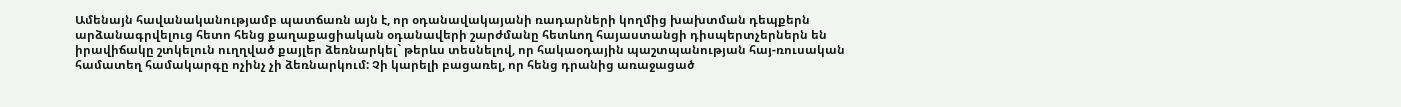Ամենայն հավանականությամբ պատճառն այն է, որ օդանավակայանի ռադարների կողմից խախտման դեպքերն արձանագրվելուց հետո հենց քաղաքացիական օդանավերի շարժմանը հետևող հայաստանցի դիսպերտչերներն են իրավիճակը շտկելուն ուղղված քայլեր ձեռնարկել` թերևս տեսնելով, որ հակաօդային պաշտպանության հայ-ռուսական համատեղ համակարգը ոչինչ չի ձեռնարկում: Չի կարելի բացառել, որ հենց դրանից առաջացած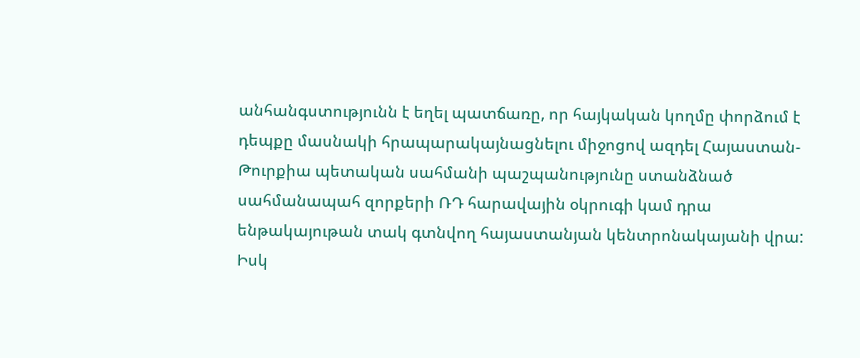անհանգստությունն է եղել պատճառը, որ հայկական կողմը փորձում է դեպքը մասնակի հրապարակայնացնելու միջոցով ազդել Հայաստան-Թուրքիա պետական սահմանի պաշպանությունը ստանձնած սահմանապահ զորքերի ՌԴ հարավային օկրուգի կամ դրա ենթակայութան տակ գտնվող հայաստանյան կենտրոնակայանի վրա:
Իսկ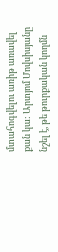մտահոգվելու առիթ առավել քան կա: Արտյոմ Մովսիսյանը նշել է, թե թուրքական կողմն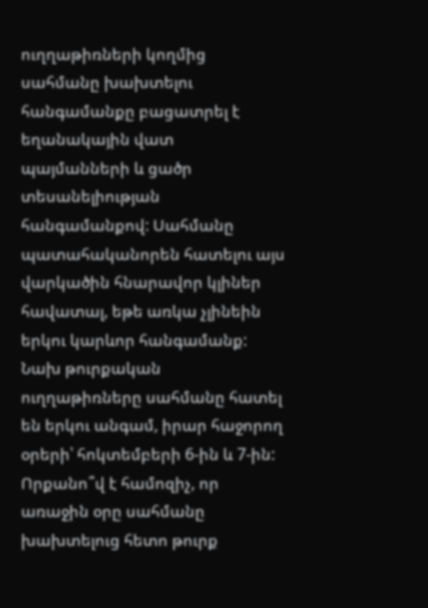ուղղաթիռների կողմից սահմանը խախտելու հանգամանքը բացատրել է եղանակային վատ պայմանների և ցածր տեսանելիության հանգամանքով: Սահմանը պատահականորեն հատելու այս վարկածին հնարավոր կլիներ հավատալ, եթե առկա չլինեին երկու կարևոր հանգամանք:
Նախ թուրքական ուղղաթիռները սահմանը հատել են երկու անգամ, իրար հաջորող օրերի՝ հոկտեմբերի 6-ին և 7-ին: Որքանո՞վ է համոզիչ, որ առաջին օրը սահմանը խախտելուց հետո թուրք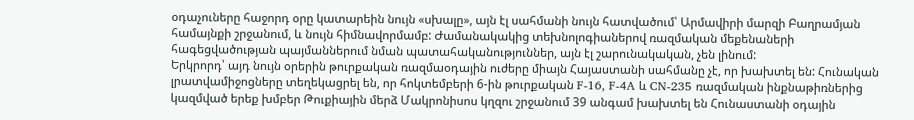օդաչուները հաջորդ օրը կատարեին նույն «սխալը», այն էլ սահմանի նույն հատվածում՝ Արմավիրի մարզի Բաղրամյան համայնքի շրջանում, և նույն հիմնավորմամբ: Ժամանակակից տեխնոլոգիաներով ռազմական մեքենաների հագեցվածության պայմաններում նման պատահականություններ, այն էլ շարունակական, չեն լինում:
Երկրորդ՝ այդ նույն օրերին թուրքական ռազմաօդային ուժերը միայն Հայաստանի սահմանը չէ, որ խախտել են: Հունական լրատվամիջոցները տեղեկացրել են, որ հոկտեմբերի 6-ին թուրքական F-16, F-4A և CN-235 ռազմական ինքնաթիռներից կազմված երեք խմբեր Թուքիային մերձ Մակրոնիսոս կղզու շրջանում 39 անգամ խախտել են Հունաստանի օդային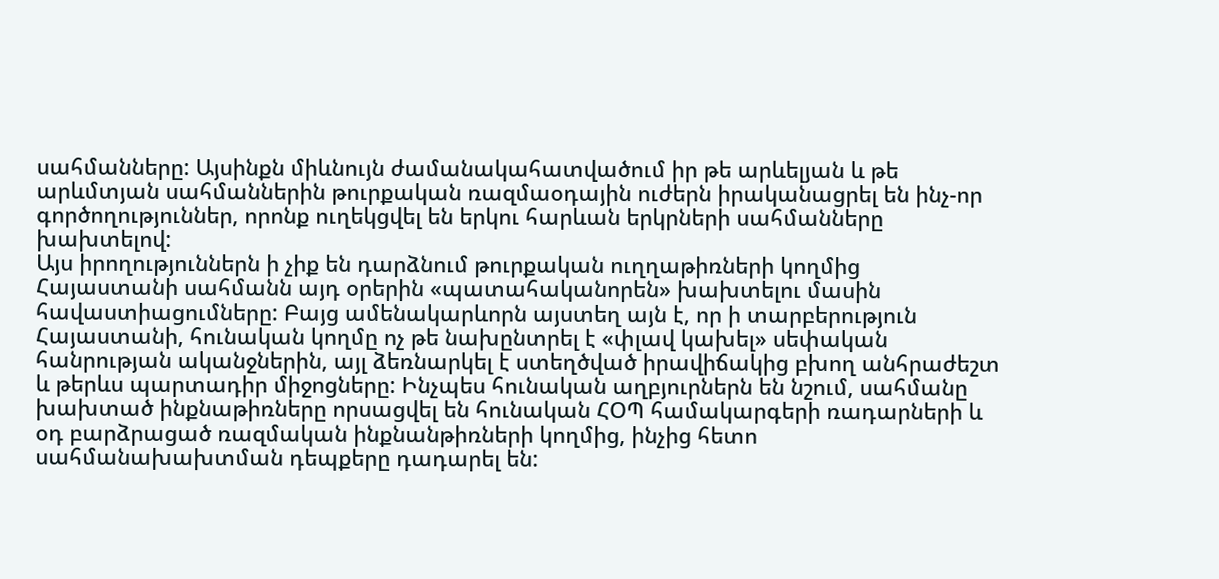սահմանները: Այսինքն միևնույն ժամանակահատվածում իր թե արևելյան և թե արևմտյան սահմաններին թուրքական ռազմաօդային ուժերն իրականացրել են ինչ-որ գործողություններ, որոնք ուղեկցվել են երկու հարևան երկրների սահմանները խախտելով:
Այս իրողություններն ի չիք են դարձնում թուրքական ուղղաթիռների կողմից Հայաստանի սահմանն այդ օրերին «պատահականորեն» խախտելու մասին հավաստիացումները: Բայց ամենակարևորն այստեղ այն է, որ ի տարբերություն Հայաստանի, հունական կողմը ոչ թե նախընտրել է «փլավ կախել» սեփական հանրության ականջներին, այլ ձեռնարկել է ստեղծված իրավիճակից բխող անհրաժեշտ և թերևս պարտադիր միջոցները: Ինչպես հունական աղբյուրներն են նշում, սահմանը խախտած ինքնաթիռները որսացվել են հունական ՀՕՊ համակարգերի ռադարների և օդ բարձրացած ռազմական ինքնանթիռների կողմից, ինչից հետո սահմանախախտման դեպքերը դադարել են: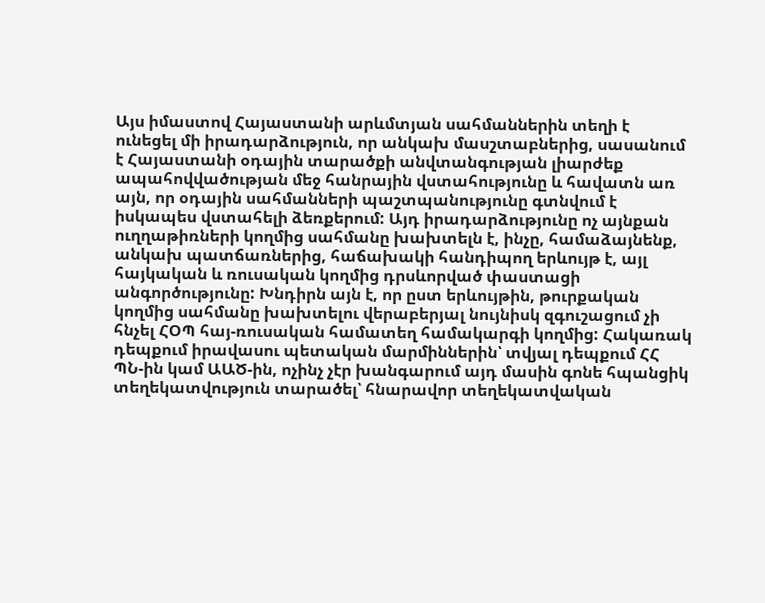Այս իմաստով Հայաստանի արևմտյան սահմաններին տեղի է ունեցել մի իրադարձություն, որ անկախ մասշտաբներից, սասանում է Հայաստանի օդային տարածքի անվտանգության լիարժեք ապահովվածության մեջ հանրային վստահությունը և հավատն առ այն, որ օդային սահմանների պաշտպանությունը գտնվում է իսկապես վստահելի ձեռքերում: Այդ իրադարձությունը ոչ այնքան ուղղաթիռների կողմից սահմանը խախտելն է, ինչը, համաձայնենք, անկախ պատճառներից, հաճախակի հանդիպող երևույթ է, այլ հայկական և ռուսական կողմից դրսևորված փաստացի անգործությունը: Խնդիրն այն է, որ ըստ երևույթին, թուրքական կողմից սահմանը խախտելու վերաբերյալ նույնիսկ զգուշացում չի հնչել ՀՕՊ հայ-ռուսական համատեղ համակարգի կողմից: Հակառակ դեպքում իրավասու պետական մարմիններին՝ տվյալ դեպքում ՀՀ ՊՆ-ին կամ ԱԱԾ-ին, ոչինչ չէր խանգարում այդ մասին գոնե հպանցիկ տեղեկատվություն տարածել՝ հնարավոր տեղեկատվական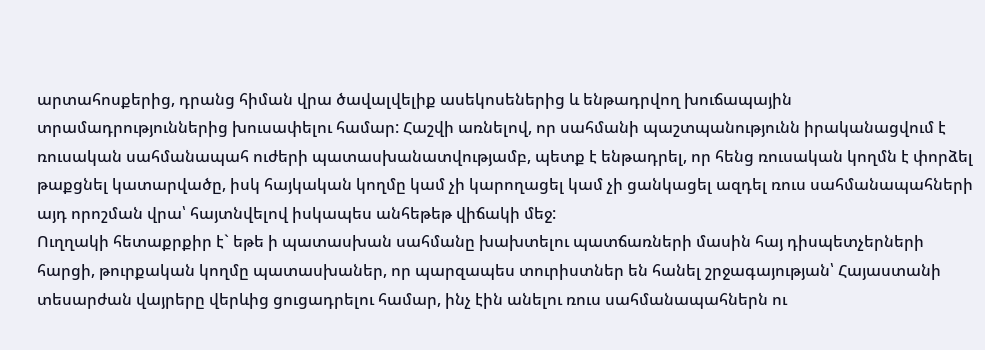արտահոսքերից, դրանց հիման վրա ծավալվելիք ասեկոսեներից և ենթադրվող խուճապային տրամադրություններից խուսափելու համար: Հաշվի առնելով, որ սահմանի պաշտպանությունն իրականացվում է ռուսական սահմանապահ ուժերի պատասխանատվությամբ, պետք է ենթադրել, որ հենց ռուսական կողմն է փորձել թաքցնել կատարվածը, իսկ հայկական կողմը կամ չի կարողացել կամ չի ցանկացել ազդել ռուս սահմանապահների այդ որոշման վրա՝ հայտնվելով իսկապես անհեթեթ վիճակի մեջ:
Ուղղակի հետաքրքիր է` եթե ի պատասխան սահմանը խախտելու պատճառների մասին հայ դիսպետչերների հարցի, թուրքական կողմը պատասխաներ, որ պարզապես տուրիստներ են հանել շրջագայության՝ Հայաստանի տեսարժան վայրերը վերևից ցուցադրելու համար, ինչ էին անելու ռուս սահմանապահներն ու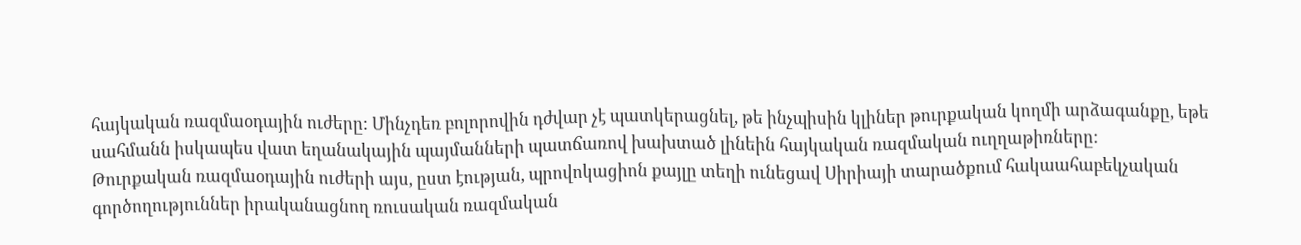հայկական ռազմաօդային ուժերը: Մինչդեռ բոլորովին դժվար չէ պատկերացնել, թե ինչպիսին կլիներ թուրքական կողմի արձագանքը, եթե սահմանն իսկապես վատ եղանակային պայմանների պատճառով խախտած լինեին հայկական ռազմական ուղղաթիռները:
Թուրքական ռազմաօդային ուժերի այս, ըստ էության, պրովոկացիոն քայլը տեղի ունեցավ Սիրիայի տարածքում հակաահաբեկչական գործողություններ իրականացնող ռուսական ռազմական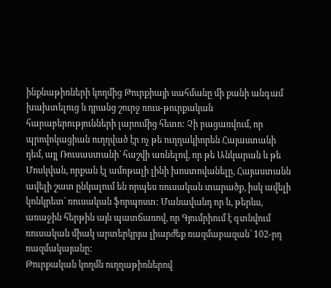ինքնաթիռների կողմից Թուրքիայի սահմանը մի քանի անգամ խախտելուց և դրանց շուրջ ռուս-թուրքական հարաբերությունների լարումից հետո: Չի բացառվում, որ պրովոկացիան ուղղված էր ոչ թե ուղղակիորեն Հայաստանի դեմ, այլ Ռուսաստանի` հաշվի առնելով, որ թե Անկարան և թե Մոսկվան, որքան էլ ամոթալի լինի խոստովանելը, Հայաստանն ավելի շատ ընկալում են որպես ռուսական տարածք, իսկ ավելի կոնկրետ` ռուսական ֆորպոստ: Մանավանդ որ և, թերևս, առաջին հերթին այն պատճառով, որ Գյումրիում է գտնվում ռուսական միակ արտերկրյա լիարժեք ռազմաբազան` 102-րդ ռազմակայանը:
Թուրքական կողմն ուղղաթիռներով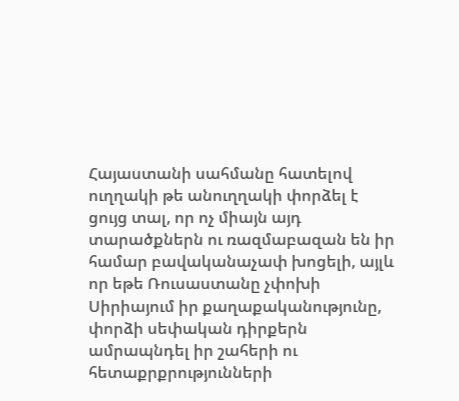Հայաստանի սահմանը հատելով ուղղակի թե անուղղակի փորձել է ցույց տալ, որ ոչ միայն այդ տարածքներն ու ռազմաբազան են իր համար բավականաչափ խոցելի, այլև որ եթե Ռուսաստանը չփոխի Սիրիայում իր քաղաքականությունը, փորձի սեփական դիրքերն ամրապնդել իր շահերի ու հետաքրքրությունների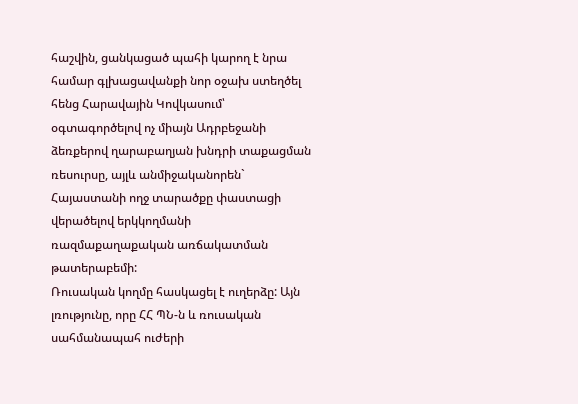հաշվին, ցանկացած պահի կարող է նրա համար գլխացավանքի նոր օջախ ստեղծել հենց Հարավային Կովկասում՝ օգտագործելով ոչ միայն Ադրբեջանի ձեռքերով ղարաբաղյան խնդրի տաքացման ռեսուրսը, այլև անմիջականորեն` Հայաստանի ողջ տարածքը փաստացի վերածելով երկկողմանի ռազմաքաղաքական առճակատման թատերաբեմի:
Ռուսական կողմը հասկացել է ուղերձը: Այն լռությունը, որը ՀՀ ՊՆ-ն և ռուսական սահմանապահ ուժերի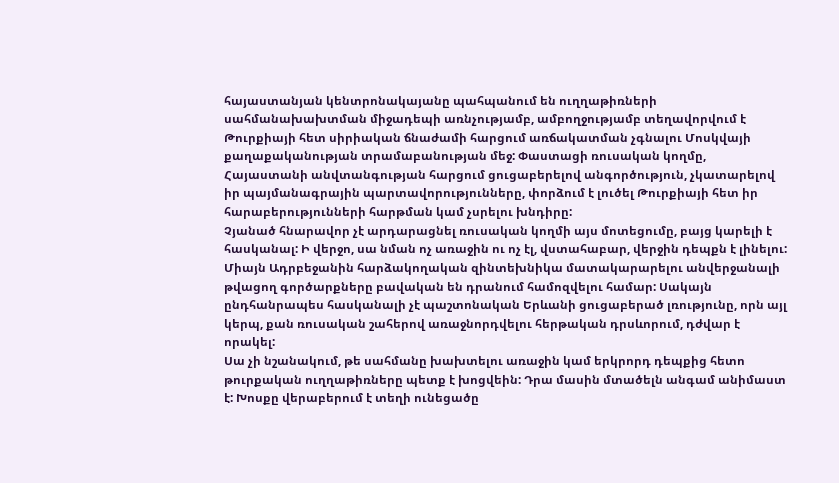հայաստանյան կենտրոնակայանը պահպանում են ուղղաթիռների սահմանախախտման միջադեպի առնչությամբ, ամբողջությամբ տեղավորվում է Թուրքիայի հետ սիրիական ճնաժամի հարցում առճակատման չգնալու Մոսկվայի քաղաքականության տրամաբանության մեջ: Փաստացի ռուսական կողմը, Հայաստանի անվտանգության հարցում ցուցաբերելով անգործություն, չկատարելով իր պայմանագրային պարտավորությունները, փորձում է լուծել Թուրքիայի հետ իր հարաբերությունների հարթման կամ չսրելու խնդիրը:
Չյանած հնարավոր չէ արդարացնել ռուսական կողմի այս մոտեցումը, բայց կարելի է հասկանալ: Ի վերջո, սա նման ոչ առաջին ու ոչ էլ, վստահաբար, վերջին դեպքն է լինելու: Միայն Ադրբեջանին հարձակողական զինտեխնիկա մատակարարելու անվերջանալի թվացող գործարքները բավական են դրանում համոզվելու համար: Սակայն ընդհանրապես հասկանալի չէ պաշտոնական Երևանի ցուցաբերած լռությունը, որն այլ կերպ, քան ռուսական շահերով առաջնորդվելու հերթական դրսևորում, դժվար է որակել:
Սա չի նշանակում, թե սահմանը խախտելու առաջին կամ երկրորդ դեպքից հետո թուրքական ուղղաթիռները պետք է խոցվեին: Դրա մասին մտածելն անգամ անիմաստ է: Խոսքը վերաբերում է տեղի ունեցածը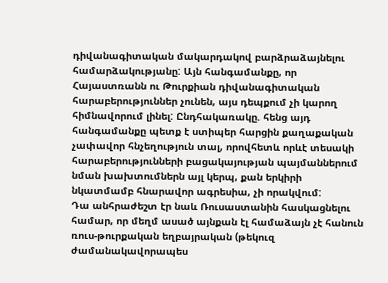դիվանագիտական մակարդակով բարձրաձայնելու համարձակությանը: Այն հանգամանքը, որ Հայաստռանն ու Թուրքիան դիվանագիտական հարաբերություններ չունեն, այս դեպքում չի կարող հիմնավորում լինել: Ընդհակառակը. հենց այդ հանգամանքը պետք է ստիպեր հարցին քաղաքական չափավոր հնչեղություն տալ, որովհետև որևէ տեսակի հարաբերությունների բացակայության պայմաններում նման խախտումներն այլ կերպ, քան երկիրի նկատմամբ հնարավոր ագրեսիա, չի որակվում:
Դա անհրաժեշտ էր նաև Ռուսաստանին հասկացնելու համար, որ մեղմ ասած այնքան էլ համաձայն չէ հանուն ռուս-թուրքական եղբայրական (թեկուզ ժամանակավորապես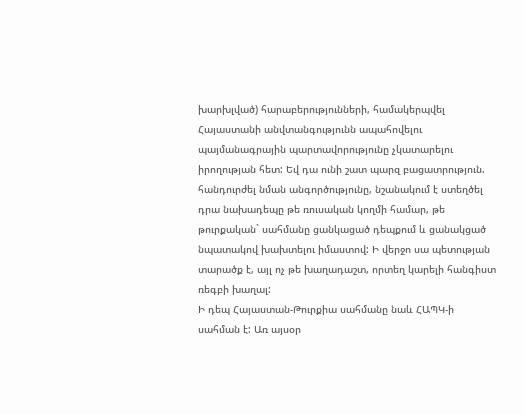խարխլված) հարաբերությունների, համակերպվել Հայաստանի անվտանգությունն ապահովելու պայմանագրային պարտավորությունը չկատարելու իրողության հետ: Եվ դա ունի շատ պարզ բացատրություն. հանդուրժել նման անգործությունը, նշանակում է ստեղծել դրա նախադեպը թե ռուսական կողմի համար, թե թուրքական` սահմանը ցանկացած դեպքում և ցանակցած նպատակով խախտելու իմաստով: Ի վերջո սա պետության տարածք է, այլ ոչ թե խաղադաշտ, որտեղ կարելի հանգիստ ռեգբի խաղալ:
Ի դեպ Հայաստան-Թուրքիա սահմանը նաև ՀԱՊԿ-ի սահման է: Առ այսօր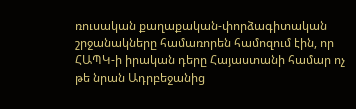ռուսական քաղաքական-փորձագիտական շրջանակները համառորեն համոզում էին, որ ՀԱՊԿ-ի իրական դերը Հայաստանի համար ոչ թե նրան Ադրբեջանից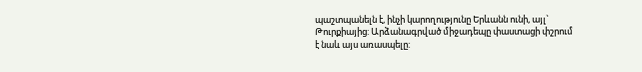պաշտպանելն է, ինչի կարողությունը Երևանն ունի, այլ` Թուրքիայից: Արձանագրված միջադեպը փաստացի փշրում է նաև այս առասպելը: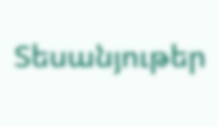Տեսանյութեր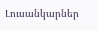Լուսանկարներ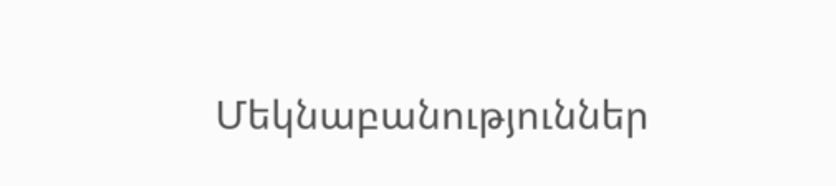Մեկնաբանություններ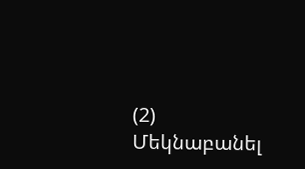(2)
Մեկնաբանել